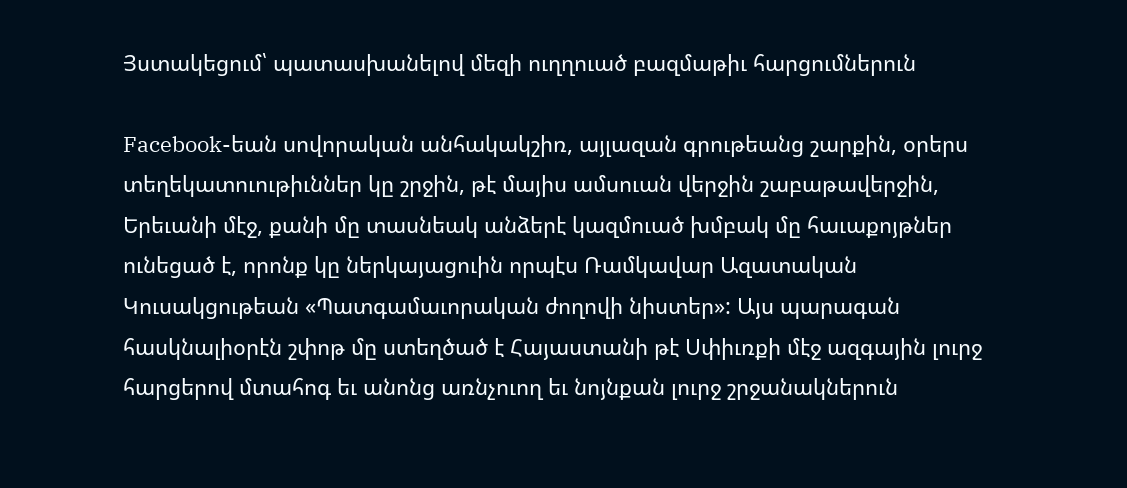Յստակեցում՝ պատասխանելով մեզի ուղղուած բազմաթիւ հարցումներուն

Facebook-եան սովորական անհակակշիռ, այլազան գրութեանց շարքին, օրերս տեղեկատուութիւններ կը շրջին, թէ մայիս ամսուան վերջին շաբաթավերջին, Երեւանի մէջ, քանի մը տասնեակ անձերէ կազմուած խմբակ մը հաւաքոյթներ ունեցած է, որոնք կը ներկայացուին որպէս Ռամկավար Ազատական Կուսակցութեան «Պատգամաւորական ժողովի նիստեր»: Այս պարագան հասկնալիօրէն շփոթ մը ստեղծած է Հայաստանի թէ Սփիւռքի մէջ ազգային լուրջ հարցերով մտահոգ եւ անոնց առնչուող եւ նոյնքան լուրջ շրջանակներուն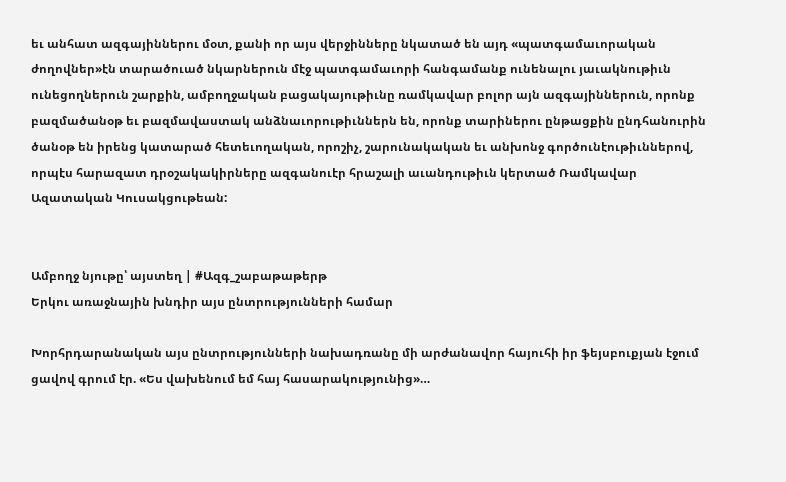եւ անհատ ազգայիններու մօտ, քանի որ այս վերջինները նկատած են այդ «պատգամաւորական ժողովներ»էն տարածուած նկարներուն մէջ պատգամաւորի հանգամանք ունենալու յաւակնութիւն ունեցողներուն շարքին, ամբողջական բացակայութիւնը ռամկավար բոլոր այն ազգայիններուն, որոնք բազմածանօթ եւ բազմավաստակ անձնաւորութիւններն են, որոնք տարիներու ընթացքին ընդհանուրին ծանօթ են իրենց կատարած հետեւողական, որոշիչ, շարունակական եւ անխոնջ գործունէութիւններով, որպէս հարազատ դրօշակակիրները ազգանուէր հրաշալի աւանդութիւն կերտած Ռամկավար Ազատական Կուսակցութեան:


Ամբողջ նյութը՝ այստեղ | #Ազգ_շաբաթաթերթ
Երկու առաջնային խնդիր այս ընտրությունների համար

Խորհրդարանական այս ընտրությունների նախադռանը մի արժանավոր հայուհի իր ֆեյսբուքյան էջում ցավով գրում էր. «Ես վախենում եմ հայ հասարակությունից»…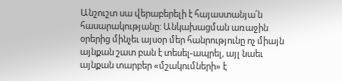Անշուշտ սա վերաբերելի է հայաստանյա՛ն հասարակությանը: Անկախացման առաջին օրերից մինչեւ այսօր մեր հանրությունը ոչ միայն այնքան շատ բան է տեսել-ապրել, այլ նաեւ այնքան տարբեր «մշակումների» է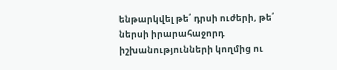ենթարկվել թե՛ դրսի ուժերի, թե՛ ներսի իրարահաջորդ իշխանությունների կողմից ու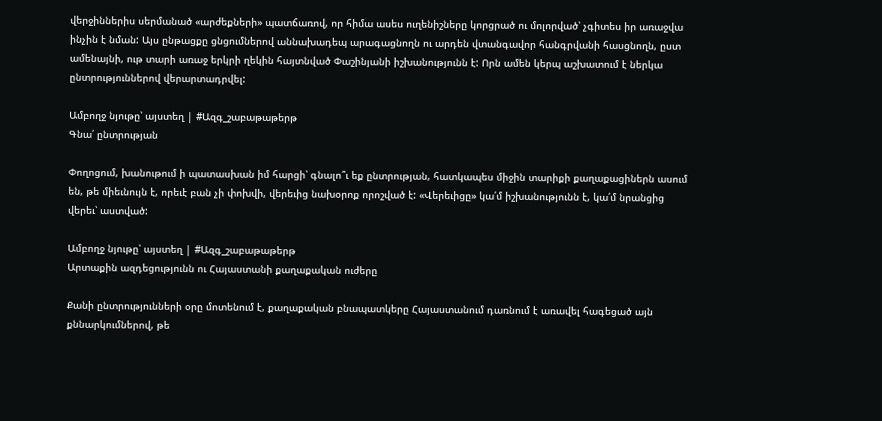վերջիններիս սերմանած «արժեքների» պատճառով, որ հիմա ասես ուղենիշները կորցրած ու մոլորված՝ չգիտես իր առաջվա ինչին է նման: Այս ընթացքը ցնցումներով աննախադեպ արագացնողն ու արդեն վտանգավոր հանգրվանի հասցնողն, ըստ ամենայնի, ութ տարի առաջ երկրի ղեկին հայտնված Փաշինյանի իշխանությունն է: Որն ամեն կերպ աշխատում է ներկա ընտրություններով վերարտադրվել:

Ամբողջ նյութը՝ այստեղ | #Ազգ_շաբաթաթերթ
Գնա՛ ընտրության

Փողոցում, խանութում ի պատասխան իմ հարցի՝ գնալո՞ւ եք ընտրության, հատկապես միջին տարիքի քաղաքացիներն ասում են, թե միեւնույն է, որեւէ բան չի փոխվի, վերեւից նախօրոք որոշված է: «Վերեւիցը» կա՛մ իշխանությունն է, կա՛մ նրանցից վերեւ՝ աստված:

Ամբողջ նյութը՝ այստեղ | #Ազգ_շաբաթաթերթ
Արտաքին ազդեցությունն ու Հայաստանի քաղաքական ուժերը

Քանի ընտրությունների օրը մոտենում է, քաղաքական բնապատկերը Հայաստանում դառնում է առավել հագեցած այն քննարկումներով, թե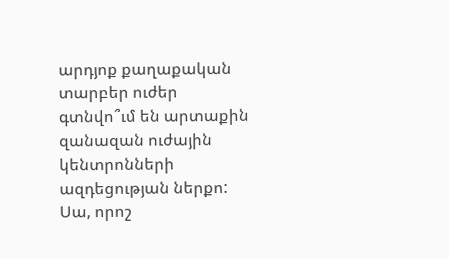արդյոք քաղաքական տարբեր ուժեր գտնվո՞ւմ են արտաքին զանազան ուժային կենտրոնների ազդեցության ներքո: Սա, որոշ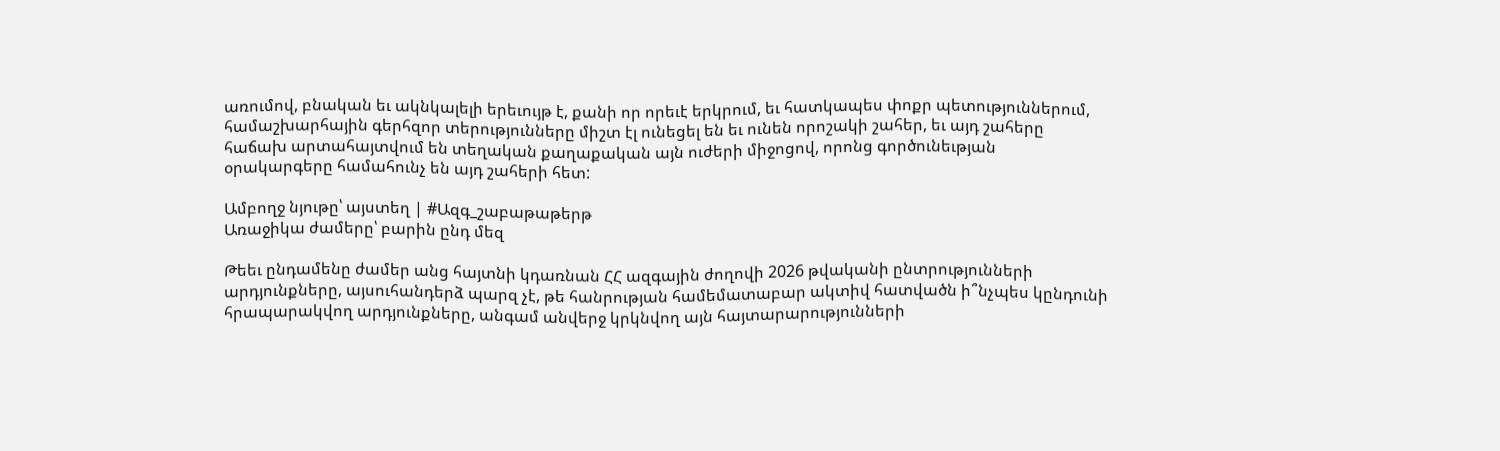առումով, բնական եւ ակնկալելի երեւույթ է, քանի որ որեւէ երկրում, եւ հատկապես փոքր պետություններում, համաշխարհային գերհզոր տերությունները միշտ էլ ունեցել են եւ ունեն որոշակի շահեր, եւ այդ շահերը հաճախ արտահայտվում են տեղական քաղաքական այն ուժերի միջոցով, որոնց գործունեւթյան օրակարգերը համահունչ են այդ շահերի հետ:

Ամբողջ նյութը՝ այստեղ | #Ազգ_շաբաթաթերթ
Առաջիկա ժամերը՝ բարին ընդ մեզ

Թեեւ ընդամենը ժամեր անց հայտնի կդառնան ՀՀ ազգային ժողովի 2026 թվականի ընտրությունների արդյունքները, այսուհանդերձ պարզ չէ, թե հանրության համեմատաբար ակտիվ հատվածն ի՞նչպես կընդունի հրապարակվող արդյունքները, անգամ անվերջ կրկնվող այն հայտարարությունների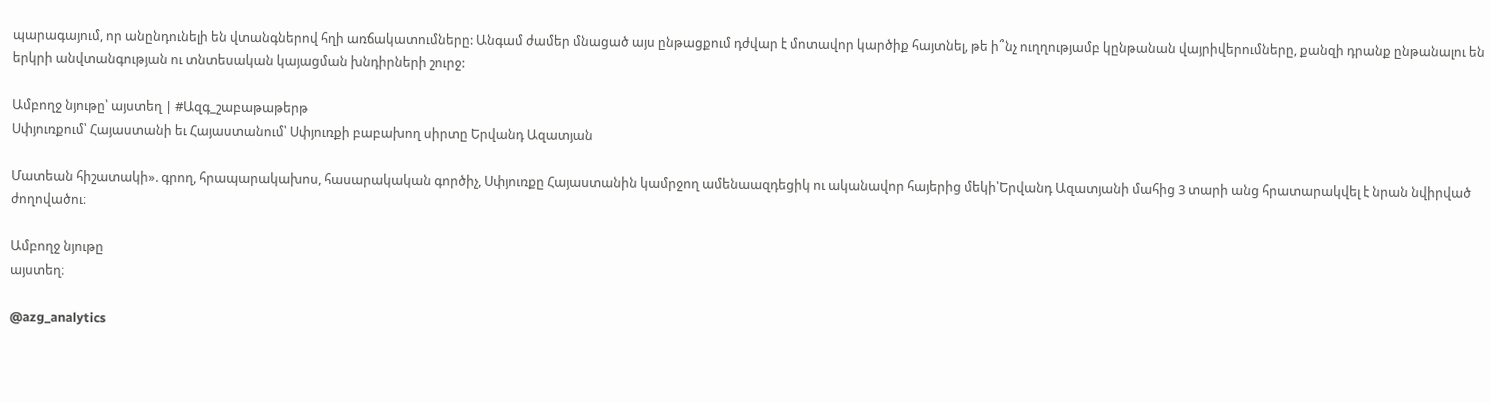պարագայում, որ անընդունելի են վտանգներով հղի առճակատումները: Անգամ ժամեր մնացած այս ընթացքում դժվար է մոտավոր կարծիք հայտնել, թե ի՞նչ ուղղությամբ կընթանան վայրիվերումները, քանզի դրանք ընթանալու են երկրի անվտանգության ու տնտեսական կայացման խնդիրների շուրջ:

Ամբողջ նյութը՝ այստեղ | #Ազգ_շաբաթաթերթ
Սփյուռքում՝ Հայաստանի եւ Հայաստանում՝ Սփյուռքի բաբախող սիրտը Երվանդ Ազատյան

Մատեան հիշատակի». գրող, հրապարակախոս, հասարակական գործիչ, Սփյուռքը Հայաստանին կամրջող ամենաազդեցիկ ու ականավոր հայերից մեկի՝Երվանդ Ազատյանի մահից 3 տարի անց հրատարակվել է նրան նվիրված ժողովածու։

Ամբողջ նյութը
այստեղ։

@azg_analytics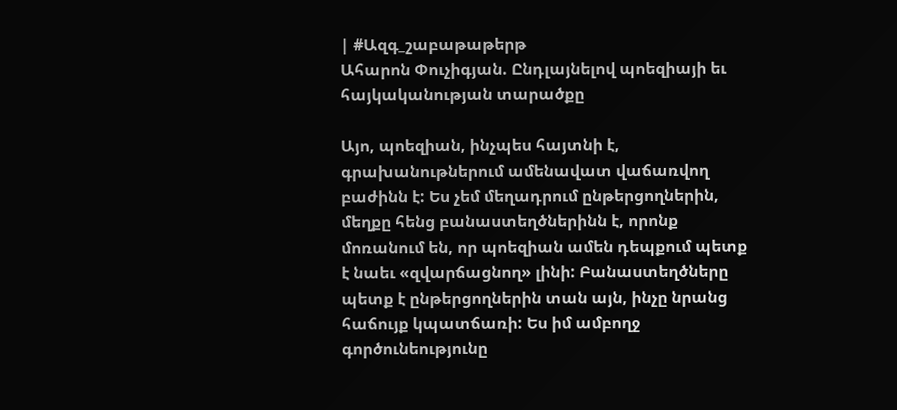| #Ազգ_շաբաթաթերթ
Ահարոն Փուչիգյան. Ընդլայնելով պոեզիայի եւ հայկականության տարածքը

Այո, պոեզիան, ինչպես հայտնի է, գրախանութներում ամենավատ վաճառվող բաժինն է: Ես չեմ մեղադրում ընթերցողներին, մեղքը հենց բանաստեղծներինն է, որոնք մոռանում են, որ պոեզիան ամեն դեպքում պետք է նաեւ «զվարճացնող» լինի: Բանաստեղծները պետք է ընթերցողներին տան այն, ինչը նրանց հաճույք կպատճառի: Ես իմ ամբողջ գործունեությունը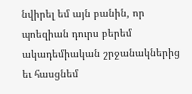նվիրել եմ այն բանին, որ պոեզիան դուրս բերեմ ակադեմիական շրջանակներից եւ հասցնեմ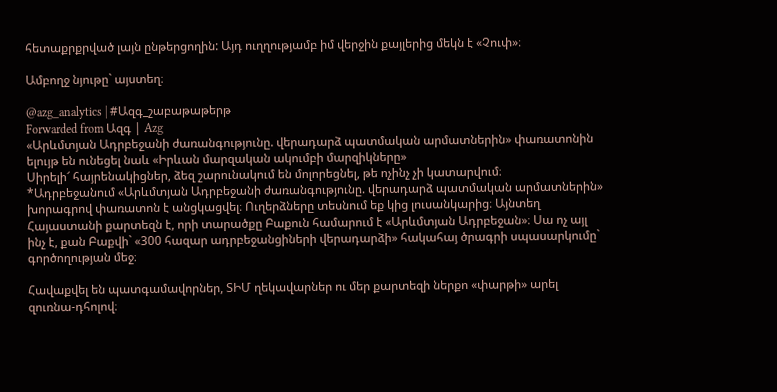հետաքրքրված լայն ընթերցողին: Այդ ուղղությամբ իմ վերջին քայլերից մեկն է «Չուփ»։

Ամբողջ նյութը` այստեղ։

@azg_analytics | #Ազգ_շաբաթաթերթ
Forwarded from Ազգ | Azg
«Արևմտյան Ադրբեջանի ժառանգությունը. վերադարձ պատմական արմատներին» փառատոնին ելույթ են ունեցել նաև «Իրևան մարզական ակումբի մարզիկները»
Սիրելի՜ հայրենակիցներ, ձեզ շարունակում են մոլորեցնել, թե ոչինչ չի կատարվում։
*Ադրբեջանում «Արևմտյան Ադրբեջանի ժառանգությունը. վերադարձ պատմական արմատներին» խորագրով փառատոն է անցկացվել։ Ուղերձները տեսնում եք կից լուսանկարից։ Այնտեղ Հայաստանի քարտեզն է, որի տարածքը Բաքուն համարում է «Արևմտյան Ադրբեջան»։ Սա ոչ այլ ինչ է, քան Բաքվի` «300 հազար ադրբեջանցիների վերադարձի» հակահայ ծրագրի սպասարկումը` գործողության մեջ։

Հավաքվել են պատգամավորներ, ՏԻՄ ղեկավարներ ու մեր քարտեզի ներքո «փարթի» արել զուռնա-դհոլով։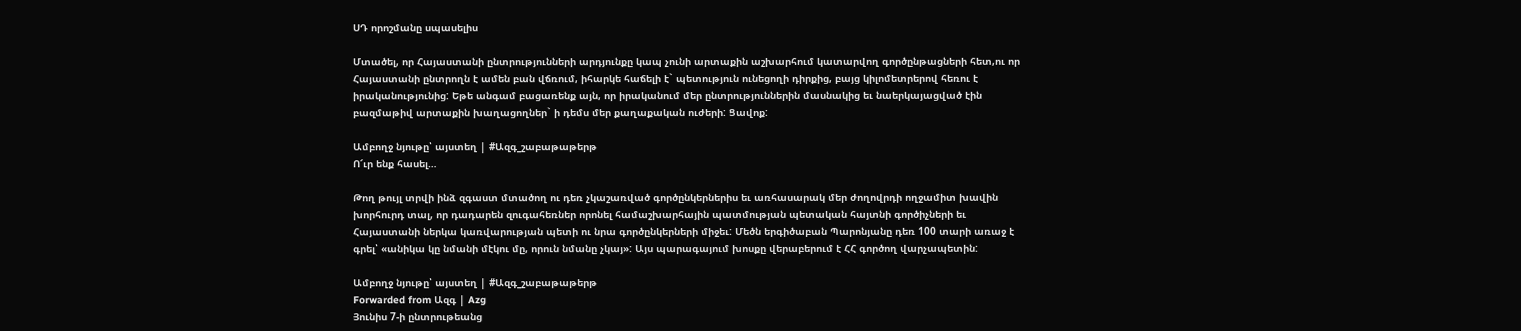ՍԴ որոշմանը սպասելիս

Մտածել, որ Հայաստանի ընտրությունների արդյունքը կապ չունի արտաքին աշխարհում կատարվող գործընթացների հետ,ու որ Հայաստանի ընտրողն է ամեն բան վճռում, իհարկե հաճելի է` պետություն ունեցողի դիրքից, բայց կիլոմետրերով հեռու է իրականությունից: Եթե անգամ բացառենք այն, որ իրականում մեր ընտրություններին մասնակից եւ նաերկայացված էին բազմաթիվ արտաքին խաղացողներ` ի դեմս մեր քաղաքական ուժերի: Ցավոք:

Ամբողջ նյութը՝ այստեղ | #Ազգ_շաբաթաթերթ
Ո՜ւր ենք հասել…

Թող թույլ տրվի ինձ զգաստ մտածող ու դեռ չկաշառված գործընկերներիս եւ առհասարակ մեր ժողովրդի ողջամիտ խավին խորհուրդ տալ, որ դադարեն զուգահեռներ որոնել համաշխարհային պատմության պետական հայտնի գործիչների եւ Հայաստանի ներկա կառվարության պետի ու նրա գործընկերների միջեւ: Մեծն երգիծաբան Պարոնյանը դեռ 100 տարի առաջ է գրել՝ «անիկա կը նմանի մէկու մը, որուն նմանը չկայ»: Այս պարագայում խոսքը վերաբերում է ՀՀ գործող վարչապետին:

Ամբողջ նյութը՝ այստեղ | #Ազգ_շաբաթաթերթ
Forwarded from Ազգ | Azg
Յունիս 7-ի ընտրութեանց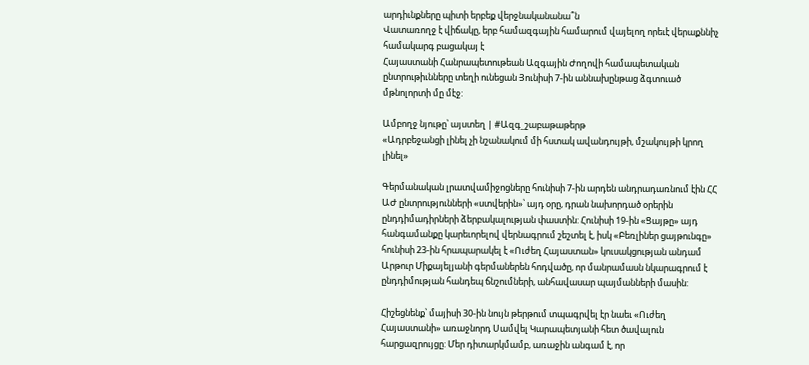արդիւնքները պիտի երբեք վերջնականանա՞ն
Վատառողջ է վիճակը, երբ համազգային համարում վայելող որեւէ վերաքննիչ համակարգ բացակայ է
Հայաստանի Հանրապետութեան Ազգային Ժողովի համապետական ընտրութիւնները տեղի ունեցան Յունիսի 7-ին աննախընթաց ձգտուած մթնոլորտի մը մէջ:

Ամբողջ նյութը՝ այստեղ | #Ազգ_շաբաթաթերթ
«Ադրբեջանցի լինել չի նշանակում մի հստակ ավանդույթի, մշակույթի կրող լինել»

Գերմանական լրատվամիջոցները հունիսի 7-ին արդեն անդրադառնում էին ՀՀ ԱԺ ընտրությունների «ստվերին»՝ այդ օրը, դրան նախորդած օրերին ընդդիմադիրների ձերբակալության փաստին: Հունիսի 19-ին «Ցայթը» այդ հանգամանքը կարեւորելով վերնագրում շեշտել է, իսկ «Բեռլիներ ցայթունգը» հունիսի 23-ին հրապարակել է «Ուժեղ Հայաստան» կուսակցության անդամ Արթուր Միքայելյանի գերմաներեն հոդվածը, որ մանրամասն նկարագրում է ընդդիմության հանդեպ ճնշումների, անհավասար պայմանների մասին:

Հիշեցնենք՝ մայիսի 30-ին նույն թերթում տպագրվել էր նաեւ «Ուժեղ Հայաստանի» առաջնորդ Սամվել Կարապետյանի հետ ծավալուն հարցազրույցը: Մեր դիտարկմամբ, առաջին անգամ է, որ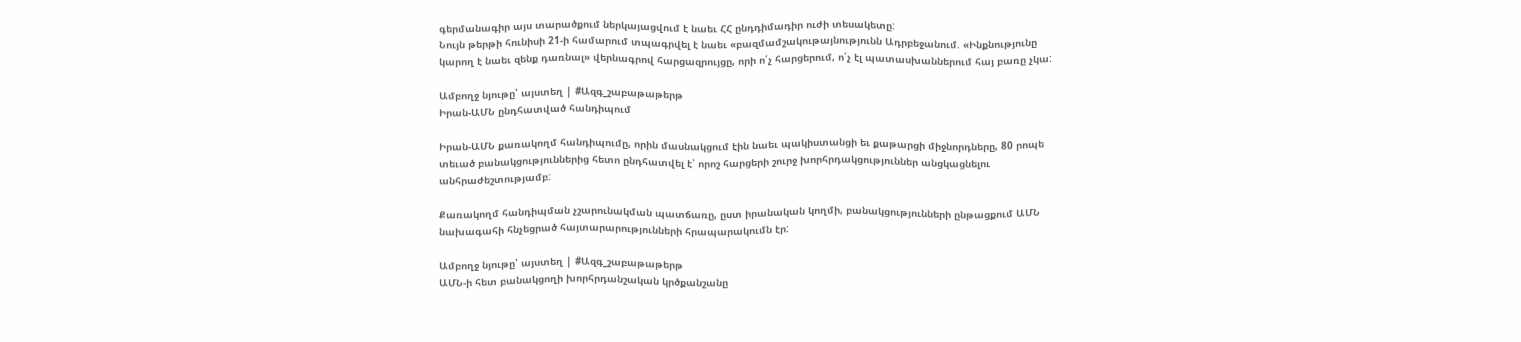գերմանագիր այս տարածքում ներկայացվում է նաեւ ՀՀ ընդդիմադիր ուժի տեսակետը:
Նույն թերթի հունիսի 21-ի համարում տպագրվել է նաեւ «բազմամշակութայնությունն Ադրբեջանում. «Ինքնությունը կարող է նաեւ զենք դառնալ» վերնագրով հարցազրույցը, որի ո՛չ հարցերում, ո՛չ էլ պատասխաններում հայ բառը չկա:

Ամբողջ նյութը՝ այստեղ | #Ազգ_շաբաթաթերթ
Իրան-ԱՄՆ ընդհատված հանդիպում

Իրան-ԱՄՆ քառակողմ հանդիպումը, որին մասնակցում էին նաեւ պակիստանցի եւ քաթարցի միջնորդները, 80 րոպե տեւած բանակցություններից հետո ընդհատվել է՝ որոշ հարցերի շուրջ խորհրդակցություններ անցկացնելու անհրաժեշտությամբ:

Քառակողմ հանդիպման չշարունակման պատճառը, ըստ իրանական կողմի, բանակցությունների ընթացքում ԱՄՆ նախագահի հնչեցրած հայտարարությունների հրապարակումն էր:

Ամբողջ նյութը՝ այստեղ | #Ազգ_շաբաթաթերթ
ԱՄՆ-ի հետ բանակցողի խորհրդանշական կրծքանշանը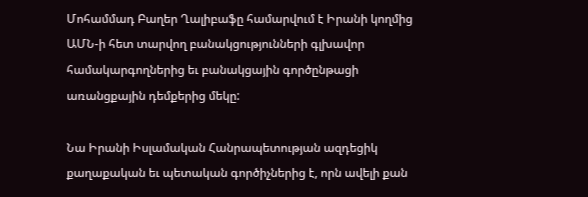Մոհամմադ Բաղեր Ղալիբաֆը համարվում է Իրանի կողմից ԱՄՆ-ի հետ տարվող բանակցությունների գլխավոր համակարգողներից եւ բանակցային գործընթացի առանցքային դեմքերից մեկը:

Նա Իրանի Իսլամական Հանրապետության ազդեցիկ քաղաքական եւ պետական գործիչներից է, որն ավելի քան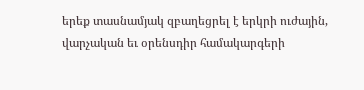երեք տասնամյակ զբաղեցրել է երկրի ուժային, վարչական եւ օրենսդիր համակարգերի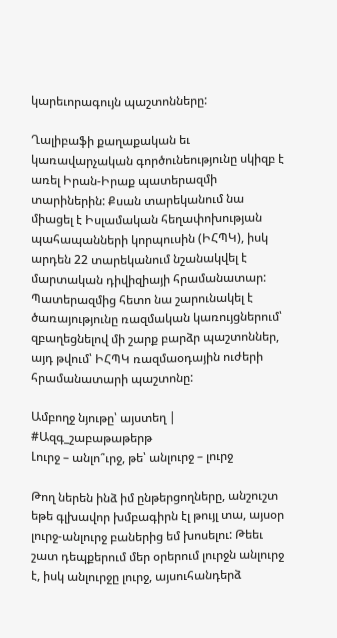կարեւորագույն պաշտոնները:

Ղալիբաֆի քաղաքական եւ կառավարչական գործունեությունը սկիզբ է առել Իրան-Իրաք պատերազմի տարիներին: Քսան տարեկանում նա միացել է Իսլամական հեղափոխության պահապանների կորպուսին (ԻՀՊԿ), իսկ արդեն 22 տարեկանում նշանակվել է մարտական դիվիզիայի հրամանատար: Պատերազմից հետո նա շարունակել է ծառայությունը ռազմական կառույցներում՝ զբաղեցնելով մի շարք բարձր պաշտոններ, այդ թվում՝ ԻՀՊԿ ռազմաօդային ուժերի հրամանատարի պաշտոնը:

Ամբողջ նյութը՝ այստեղ | #Ազգ_շաբաթաթերթ
Լուրջ – անլո՞ւրջ, թե՝ անլուրջ – լուրջ

Թող ներեն ինձ իմ ընթերցողները, անշուշտ եթե գլխավոր խմբագիրն էլ թույլ տա, այսօր լուրջ-անլուրջ բաներից եմ խոսելու: Թեեւ շատ դեպքերում մեր օրերում լուրջն անլուրջ է, իսկ անլուրջը լուրջ, այսուհանդերձ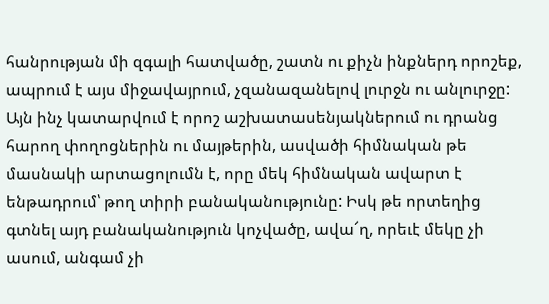հանրության մի զգալի հատվածը, շատն ու քիչն ինքներդ որոշեք, ապրում է այս միջավայրում, չզանազանելով լուրջն ու անլուրջը: Այն ինչ կատարվում է որոշ աշխատասենյակներում ու դրանց հարող փողոցներին ու մայթերին, ասվածի հիմնական թե մասնակի արտացոլումն է, որը մեկ հիմնական ավարտ է ենթադրում՝ թող տիրի բանականությունը: Իսկ թե որտեղից գտնել այդ բանականություն կոչվածը, ավա՜ղ, որեւէ մեկը չի ասում, անգամ չի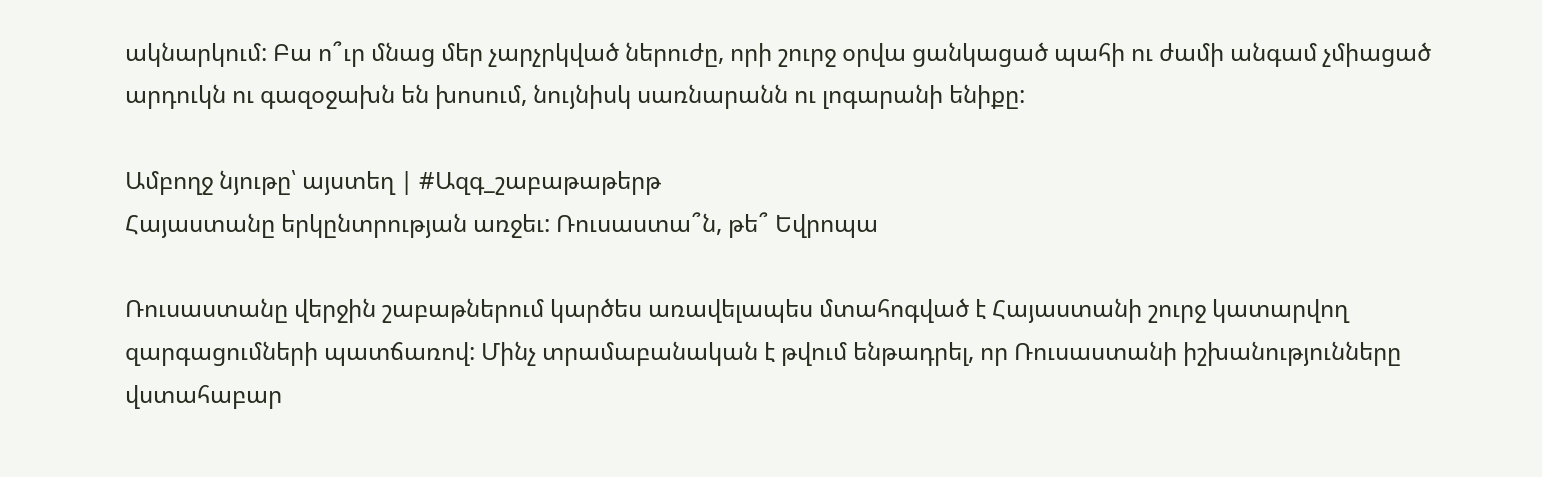ակնարկում: Բա ո՞ւր մնաց մեր չարչրկված ներուժը, որի շուրջ օրվա ցանկացած պահի ու ժամի անգամ չմիացած արդուկն ու գազօջախն են խոսում, նույնիսկ սառնարանն ու լոգարանի ենիքը:

Ամբողջ նյութը՝ այստեղ | #Ազգ_շաբաթաթերթ
Հայաստանը երկընտրության առջեւ: Ռուսաստա՞ն, թե՞ Եվրոպա

Ռուսաստանը վերջին շաբաթներում կարծես առավելապես մտահոգված է Հայաստանի շուրջ կատարվող զարգացումների պատճառով: Մինչ տրամաբանական է թվում ենթադրել, որ Ռուսաստանի իշխանությունները վստահաբար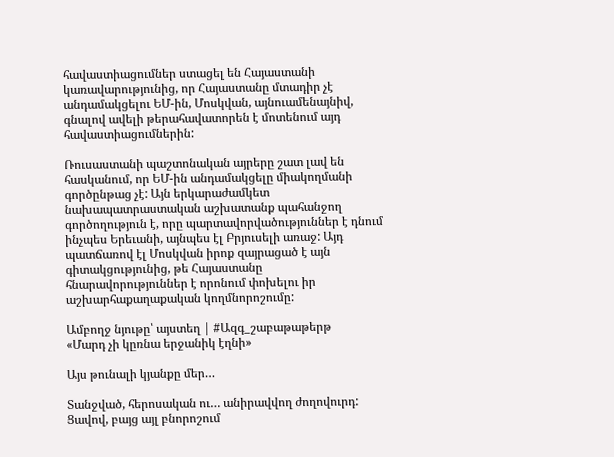հավաստիացումներ ստացել են Հայաստանի կառավարությունից, որ Հայաստանը մտադիր չէ անդամակցելու ԵՄ-ին, Մոսկվան, այնուամենայնիվ, գնալով ավելի թերահավատորեն է մոտենում այդ հավաստիացումներին:

Ռուսաստանի պաշտոնական այրերը շատ լավ են հասկանում, որ ԵՄ-ին անդամակցելը միակողմանի գործընթաց չէ: Այն երկարաժամկետ նախապատրաստական աշխատանք պահանջող գործողություն է, որը պարտավորվածություններ է դնում ինչպես Երեւանի, այնպես էլ Բրյուսելի առաջ: Այդ պատճառով էլ Մոսկվան իրոք զայրացած է այն գիտակցությունից, թե Հայաստանը հնարավորություններ է որոնում փոխելու իր աշխարհաքաղաքական կողմնորոշումը:

Ամբողջ նյութը՝ այստեղ | #Ազգ_շաբաթաթերթ
«Մարդ չի կըռնա երջանիկ էղնի»

Այս թունալի կյանքը մեր…

Տանջված, հերոսական ու… անիրավվող ժողովուրդ: Ցավով, բայց այլ բնորոշում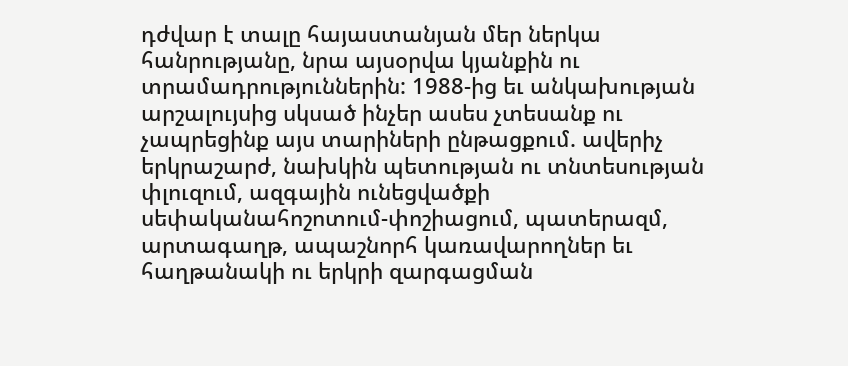դժվար է տալը հայաստանյան մեր ներկա հանրությանը, նրա այսօրվա կյանքին ու տրամադրություններին: 1988-ից եւ անկախության արշալույսից սկսած ինչեր ասես չտեսանք ու չապրեցինք այս տարիների ընթացքում. ավերիչ երկրաշարժ, նախկին պետության ու տնտեսության փլուզում, ազգային ունեցվածքի սեփականահոշոտում-փոշիացում, պատերազմ, արտագաղթ, ապաշնորհ կառավարողներ եւ հաղթանակի ու երկրի զարգացման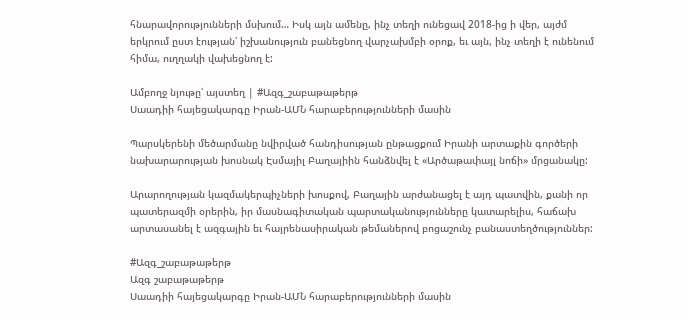հնարավորությունների մսխում… Իսկ այն ամենը, ինչ տեղի ունեցավ 2018-ից ի վեր, այժմ երկրում ըստ էության՝ իշխանություն բանեցնող վարչախմբի օրոք, եւ այն, ինչ տեղի է ունենում հիմա, ուղղակի վախեցնող է:

Ամբողջ նյութը՝ այստեղ | #Ազգ_շաբաթաթերթ
Սաադիի հայեցակարգը Իրան-ԱՄՆ հարաբերությունների մասին

Պարսկերենի մեծարմանը նվիրված հանդիսության ընթացքում Իրանի արտաքին գործերի նախարարության խոսնակ Էսմայիլ Բաղայիին հանձնվել է «Արծաթափայլ նոճի» մրցանակը:

Արարողության կազմակերպիչների խոսքով, Բաղային արժանացել է այդ պատվին, քանի որ պատերազմի օրերին, իր մասնագիտական պարտականությունները կատարելիս, հաճախ արտասանել է ազգային եւ հայրենասիրական թեմաներով բոցաշունչ բանաստեղծություններ:

#Ազգ_շաբաթաթերթ
Ազգ շաբաթաթերթ
Սաադիի հայեցակարգը Իրան-ԱՄՆ հարաբերությունների մասին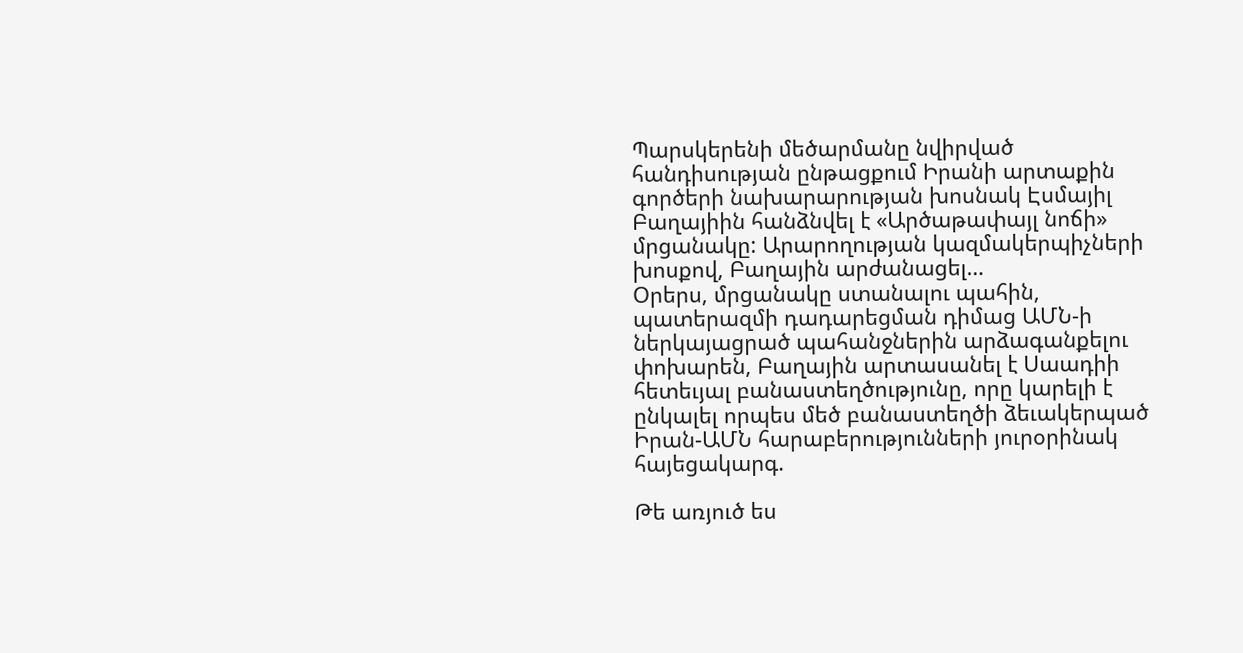Պարսկերենի մեծարմանը նվիրված հանդիսության ընթացքում Իրանի արտաքին գործերի նախարարության խոսնակ Էսմայիլ Բաղայիին հանձնվել է «Արծաթափայլ նոճի» մրցանակը: Արարողության կազմակերպիչների խոսքով, Բաղային արժանացել…
Օրերս, մրցանակը ստանալու պահին, պատերազմի դադարեցման դիմաց ԱՄՆ-ի ներկայացրած պահանջներին արձագանքելու փոխարեն, Բաղային արտասանել է Սաադիի հետեւյալ բանաստեղծությունը, որը կարելի է ընկալել որպես մեծ բանաստեղծի ձեւակերպած Իրան-ԱՄՆ հարաբերությունների յուրօրինակ հայեցակարգ.

Թե առյուծ ես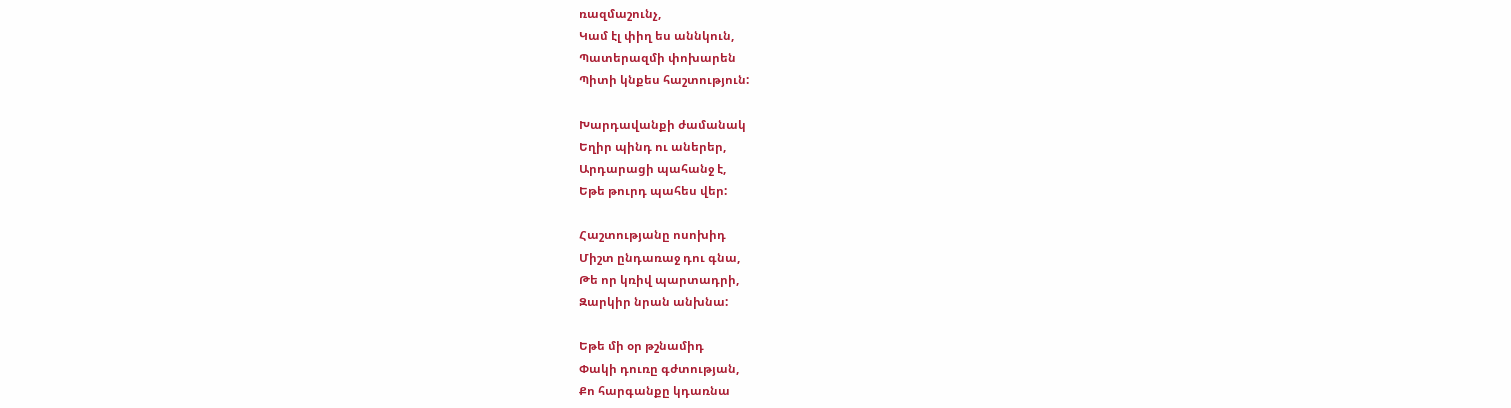ռազմաշունչ,
Կամ էլ փիղ ես աննկուն,
Պատերազմի փոխարեն
Պիտի կնքես հաշտություն:

Խարդավանքի ժամանակ
Եղիր պինդ ու աներեր,
Արդարացի պահանջ է,
Եթե թուրդ պահես վեր:

Հաշտությանը ոսոխիդ
Միշտ ընդառաջ դու գնա,
Թե որ կռիվ պարտադրի,
Զարկիր նրան անխնա:

Եթե մի օր թշնամիդ
Փակի դուռը գժտության,
Քո հարգանքը կդառնա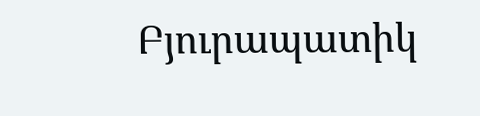Բյուրապատիկ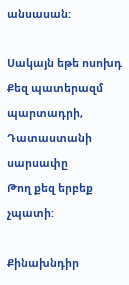անսասան:

Սակայն եթե ոսոխդ
Քեզ պատերազմ պարտադրի,
Դատաստանի սարսափը
Թող քեզ երբեք չպատի:

Քինախնդիր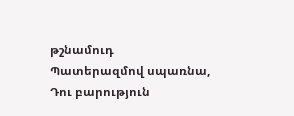թշնամուդ
Պատերազմով սպառնա,
Դու բարություն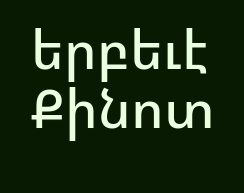երբեւէ
Քինոտ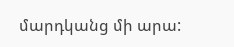մարդկանց մի արա: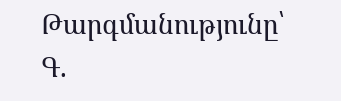Թարգմանությունը՝ Գ.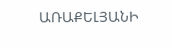ԱՌԱՔԵԼՅԱՆԻ